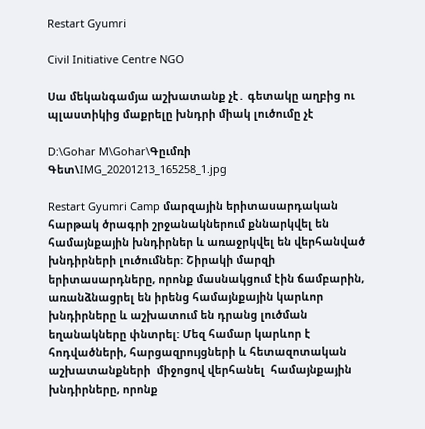Restart Gyumri

Civil Initiative Centre NGO

Սա մեկանգամյա աշխատանք չէ․ գետակը աղբից ու պլաստիկից մաքրելը խնդրի միակ լուծումը չէ

D:\Gohar M\Gohar\Գըւմռի Գետ\IMG_20201213_165258_1.jpg

Restart Gyumri Camp մարզային երիտասարդական հարթակ ծրագրի շրջանակներում քննարկվել են համայնքային խնդիրներ և առաջրկվել են վերհանված խնդիրների լուծումներ: Շիրակի մարզի երիտասարդները, որոնք մասնակցում էին ճամբարին, առանձնացրել են իրենց համայնքային կարևոր խնդիրները և աշխատում են դրանց լուծման եղանակները փնտրել: Մեզ համար կարևոր է հոդվածների, հարցազրույցների և հետազոտական աշխատանքների  միջոցով վերհանել  համայնքային խնդիրները, որոնք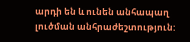արդի են և ունեն անհապաղ լուծման անհրաժեշտություն: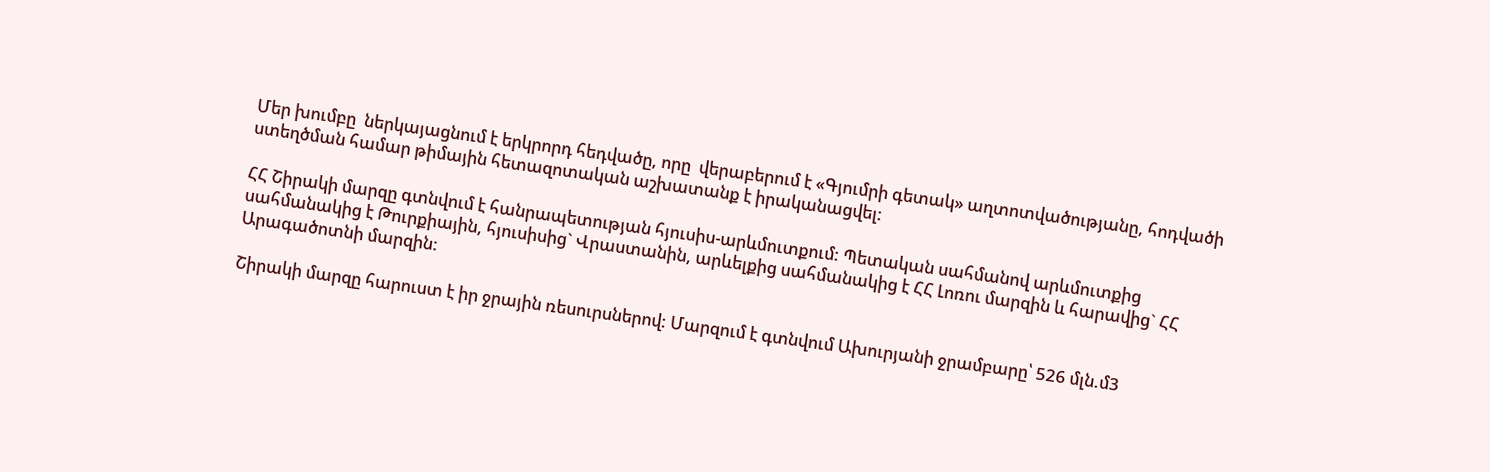Մեր խումբը  ներկայացնում է երկրորդ հեդվածը, որը  վերաբերում է «Գյումրի գետակ» աղտոտվածությանը, հոդվածի ստեղծման համար թիմային հետազոտական աշխատանք է իրականացվել:

ՀՀ Շիրակի մարզը գտնվում է հանրապետության հյուսիս-արևմուտքում: Պետական սահմանով արևմուտքից սահմանակից է Թուրքիային, հյուսիսից` Վրաստանին, արևելքից սահմանակից է ՀՀ Լոռու մարզին և հարավից` ՀՀ Արագածոտնի մարզին:

Շիրակի մարզը հարուստ է իր ջրային ռեսուրսներով: Մարզում է գտնվում Ախուրյանի ջրամբարը՝ 526 մլն.մ3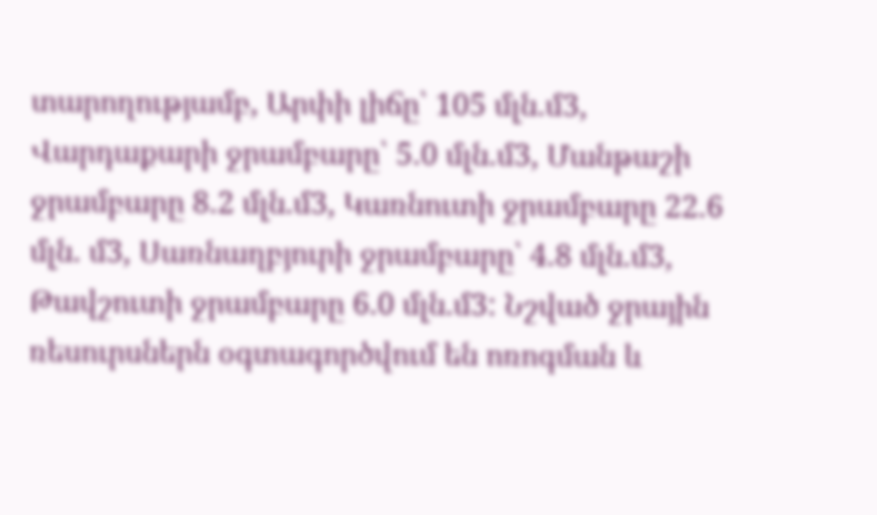տարողությամբ, Արփի լիճը՝ 105 մլն.մ3, Վարդաքարի ջրամբարը՝ 5.0 մլն.մ3, Մանթաշի ջրամբարը 8.2 մլն.մ3, Կառնուտի ջրամբարը 22.6 մլն. մ3, Սառնաղբյուրի ջրամբարը՝ 4.8 մլն.մ3, Թավշուտի ջրամբարը 6.0 մլն.մ3: Նշված ջրային ռեսուրսներն օգտագործվում են ոռոգման և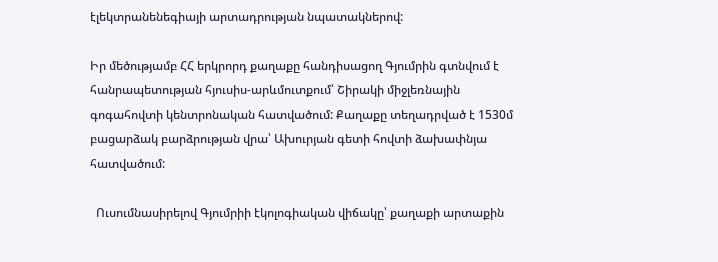էլեկտրանենեգիայի արտադրության նպատակներով:

Իր մեծությամբ ՀՀ երկրորդ քաղաքը հանդիսացող Գյումրին գտնվում է հանրապետության հյուսիս-արևմուտքում՝ Շիրակի միջլեռնային գոգահովտի կենտրոնական հատվածում: Քաղաքը տեղադրված է 1530մ բացարձակ բարձրության վրա՝ Ախուրյան գետի հովտի ձախափնյա հատվածում:

  Ուսումնասիրելով Գյումրիի էկոլոգիական վիճակը՝ քաղաքի արտաքին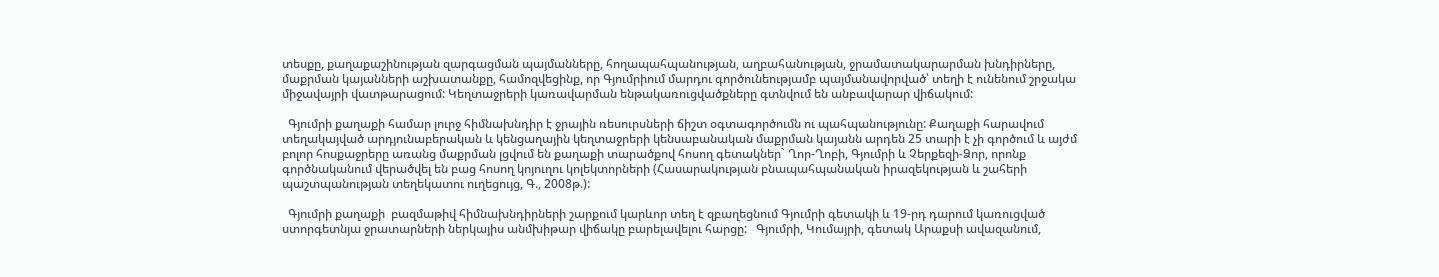տեսքը, քաղաքաշինության զարգացման պայմանները, հողապահպանության, աղբահանության, ջրամատակարարման խնդիրները, մաքրման կայանների աշխատանքը, համոզվեցինք, որ Գյումրիում մարդու գործունեությամբ պայմանավորված՝ տեղի է ունենում շրջակա միջավայրի վատթարացում: Կեղտաջրերի կառավարման ենթակառուցվածքները գտնվում են անբավարար վիճակում:

  Գյումրի քաղաքի համար լուրջ հիմնախնդիր է ջրային ռեսուրսների ճիշտ օգտագործումն ու պահպանությունը: Քաղաքի հարավում տեղակայված արդյունաբերական և կենցաղային կեղտաջրերի կենսաբանական մաքրման կայանն արդեն 25 տարի է չի գործում և այժմ բոլոր հոսքաջրերը առանց մաքրման լցվում են քաղաքի տարածքով հոսող գետակներ` Ղոր-Ղոբի, Գյումրի և Չերքեզի-Ձոր, որոնք գործնականում վերածվել են բաց հոսող կոյուղու կոլեկտորների (Հասարակության բնապահպանական իրազեկության և շահերի պաշտպանության տեղեկատու ուղեցույց, Գ., 2008թ.):

  Գյումրի քաղաքի  բազմաթիվ հիմնախնդիրների շարքում կարևոր տեղ է զբաղեցնում Գյումրի գետակի և 19-րդ դարում կառուցված ստորգետնյա ջրատարների ներկայիս անմխիթար վիճակը բարելավելու հարցը:   Գյումրի, Կումայրի, գետակ Արաքսի ավազանում,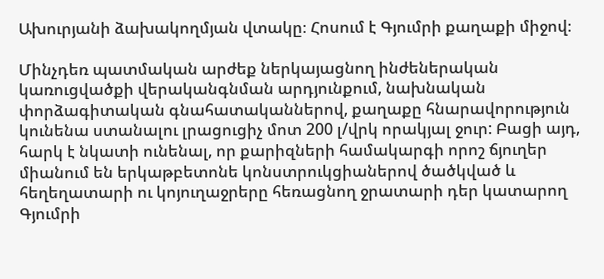Ախուրյանի ձախակողմյան վտակը։ Հոսում է Գյումրի քաղաքի միջով։

Մինչդեռ պատմական արժեք ներկայացնող ինժեներական կառուցվածքի վերականգնման արդյունքում, նախնական փորձագիտական գնահատականներով, քաղաքը հնարավորություն կունենա ստանալու լրացուցիչ մոտ 200 լ/վրկ որակյալ ջուր: Բացի այդ, հարկ է նկատի ունենալ, որ քարիզների համակարգի որոշ ճյուղեր միանում են երկաթբետոնե կոնստրուկցիաներով ծածկված և հեղեղատարի ու կոյուղաջրերը հեռացնող ջրատարի դեր կատարող Գյումրի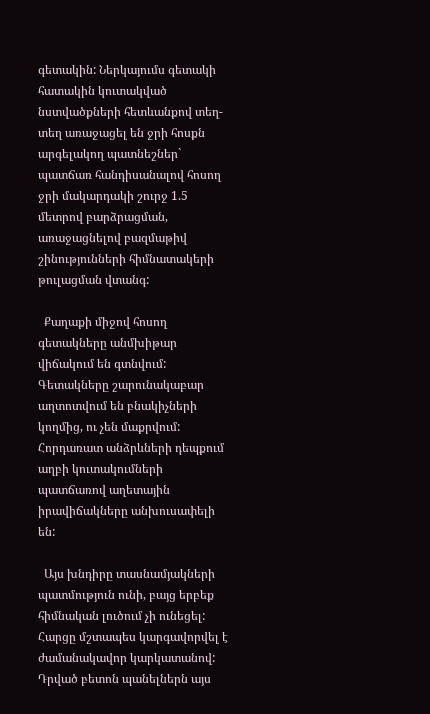գետակին: Ներկայումս գետակի հատակին կուտակված նստվածքների հետևանքով տեղ-տեղ առաջացել են ջրի հոսքն արգելակող պատնեշներ` պատճառ հանդիսանալով հոսող ջրի մակարդակի շուրջ 1.5 մետրով բարձրացման, առաջացնելով բազմաթիվ շինությունների հիմնատակերի թուլացման վտանգ:

  Քաղաքի միջով հոսող գետակները անմխիթար վիճակում են գտնվում: Գետակները շարունակաբար աղտոտվում են բնակիչների կողմից, ու չեն մաքրվում: Հորդառատ անձրևների դեպքում աղբի կուտակումների պատճառով աղետային իրավիճակները անխուսափելի են:

  Այս խնդիրը տասնամյակների պատմություն ունի, բայց երբեք հիմնական լուծում չի ունեցել: Հարցը մշտապես կարգավորվել է ժամանակավոր կարկատանով: Դրված բետոն պանելներն այս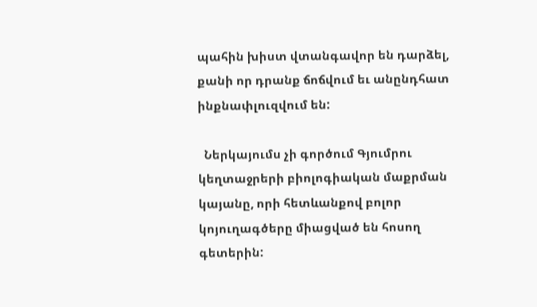պահին խիստ վտանգավոր են դարձել, քանի որ դրանք ճոճվում եւ անընդհատ ինքնափլուզվում են:

  Ներկայումս չի գործում Գյումրու կեղտաջրերի բիոլոգիական մաքրման կայանը, որի հետևանքով բոլոր կոյուղագծերը միացված են հոսող գետերին: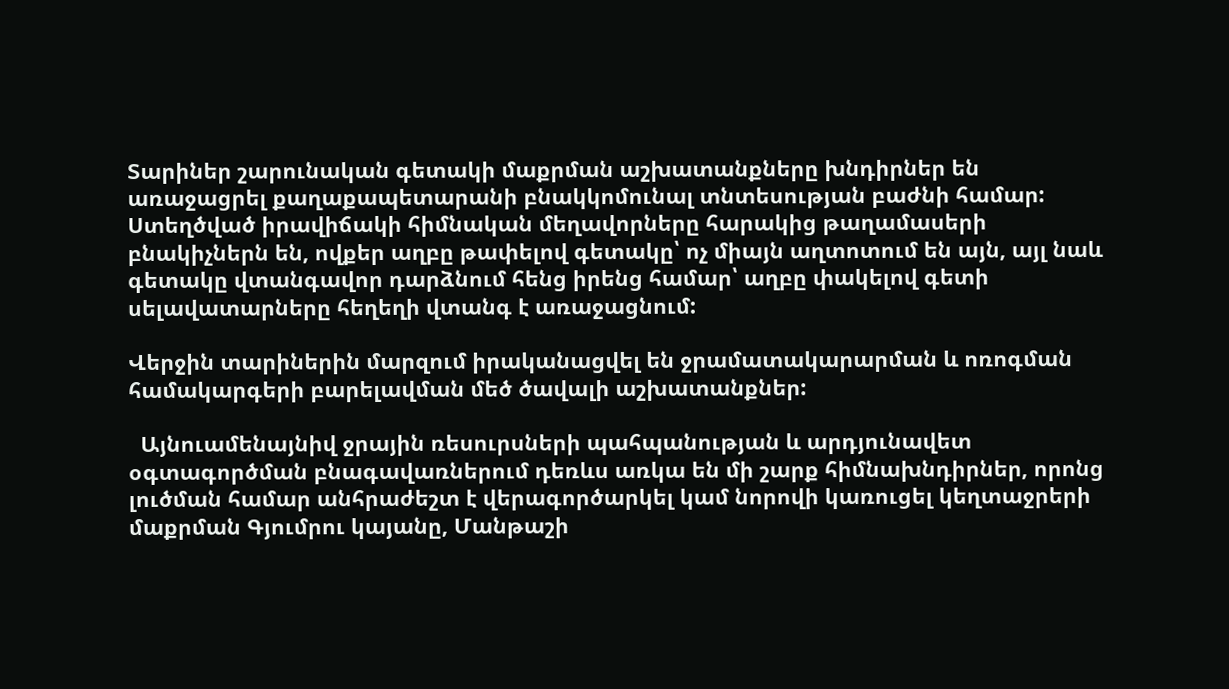Տարիներ շարունական գետակի մաքրման աշխատանքները խնդիրներ են առաջացրել քաղաքապետարանի բնակկոմունալ տնտեսության բաժնի համար: Ստեղծված իրավիճակի հիմնական մեղավորները հարակից թաղամասերի բնակիչներն են, ովքեր աղբը թափելով գետակը՝ ոչ միայն աղտոտում են այն, այլ նաև գետակը վտանգավոր դարձնում հենց իրենց համար՝ աղբը փակելով գետի սելավատարները հեղեղի վտանգ է առաջացնում:

Վերջին տարիներին մարզում իրականացվել են ջրամատակարարման և ոռոգման համակարգերի բարելավման մեծ ծավալի աշխատանքներ:

  Այնուամենայնիվ ջրային ռեսուրսների պահպանության և արդյունավետ օգտագործման բնագավառներում դեռևս առկա են մի շարք հիմնախնդիրներ, որոնց լուծման համար անհրաժեշտ է վերագործարկել կամ նորովի կառուցել կեղտաջրերի մաքրման Գյումրու կայանը, Մանթաշի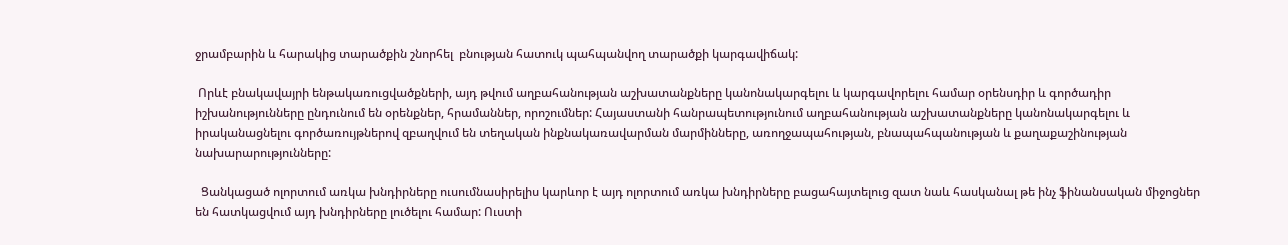ջրամբարին և հարակից տարածքին շնորհել  բնության հատուկ պահպանվող տարածքի կարգավիճակ:

 Որևէ բնակավայրի ենթակառուցվածքների, այդ թվում աղբահանության աշխատանքները կանոնակարգելու և կարգավորելու համար օրենսդիր և գործադիր իշխանությունները ընդունում են օրենքներ, հրամաններ, որոշումներ: Հայաստանի հանրապետությունում աղբահանության աշխատանքները կանոնակարգելու և իրականացնելու գործառույթներով զբաղվում են տեղական ինքնակառավարման մարմինները, առողջապահության, բնապահպանության և քաղաքաշինության նախարարությունները:

  Ցանկացած ոլորտում առկա խնդիրները ուսումնասիրելիս կարևոր է այդ ոլորտում առկա խնդիրները բացահայտելուց զատ նաև հասկանալ թե ինչ ֆինանսական միջոցներ են հատկացվում այդ խնդիրները լուծելու համար: Ուստի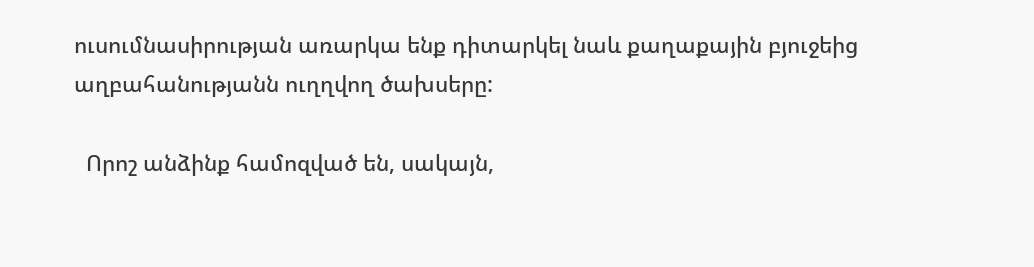ուսումնասիրության առարկա ենք դիտարկել նաև քաղաքային բյուջեից աղբահանությանն ուղղվող ծախսերը:

  Որոշ անձինք համոզված են, սակայն,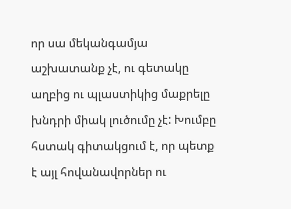որ սա մեկանգամյա աշխատանք չէ, ու գետակը աղբից ու պլաստիկից մաքրելը խնդրի միակ լուծումը չէ: Խումբը հստակ գիտակցում է, որ պետք է այլ հովանավորներ ու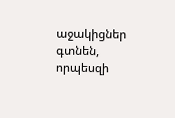աջակիցներ գտնեն, որպեսզի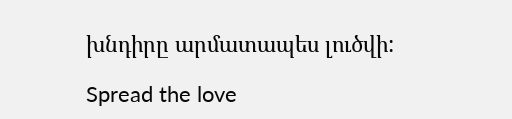խնդիրը արմատապես լուծվի:

Spread the love